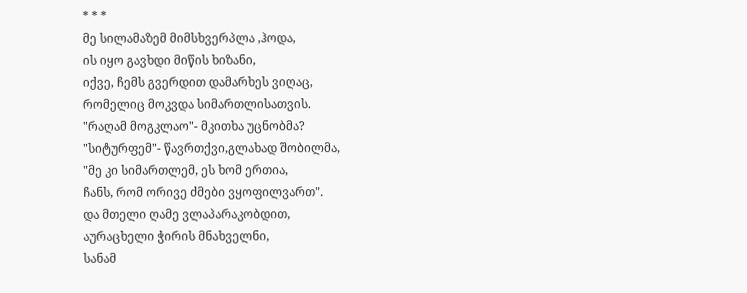* * *
მე სილამაზემ მიმსხვერპლა ,ჰოდა,
ის იყო გავხდი მიწის ხიზანი,
იქვე, ჩემს გვერდით დამარხეს ვიღაც,
რომელიც მოკვდა სიმართლისათვის.
"რაღამ მოგკლაო"- მკითხა უცნობმა?
"სიტურფემ"- წავრთქვი,გლახად შობილმა,
"მე კი სიმართლემ, ეს ხომ ერთია,
ჩანს, რომ ორივე ძმები ვყოფილვართ".
და მთელი ღამე ვლაპარაკობდით,
აურაცხელი ჭირის მნახველნი,
სანამ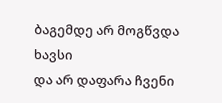ბაგემდე არ მოგწვდა ხავსი
და არ დაფარა ჩვენი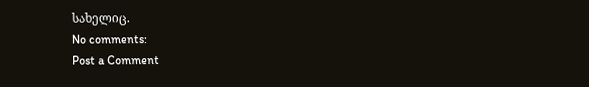სახელიც.
No comments:
Post a Comment